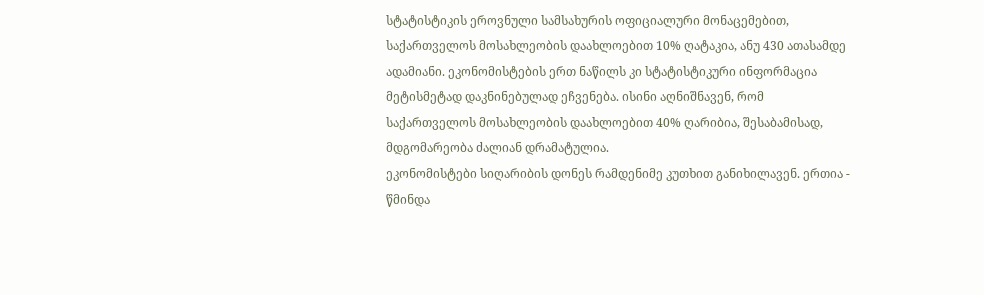სტატისტიკის ეროვნული სამსახურის ოფიციალური მონაცემებით, საქართველოს მოსახლეობის დაახლოებით 10% ღატაკია, ანუ 430 ათასამდე ადამიანი. ეკონომისტების ერთ ნაწილს კი სტატისტიკური ინფორმაცია მეტისმეტად დაკნინებულად ეჩვენება. ისინი აღნიშნავენ, რომ საქართველოს მოსახლეობის დაახლოებით 40% ღარიბია, შესაბამისად, მდგომარეობა ძალიან დრამატულია.
ეკონომისტები სიღარიბის დონეს რამდენიმე კუთხით განიხილავენ. ერთია - წმინდა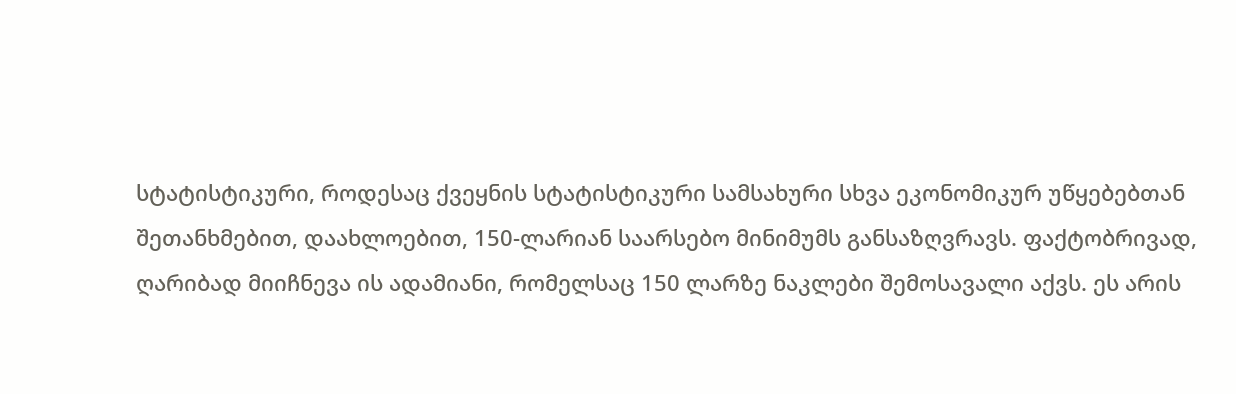სტატისტიკური, როდესაც ქვეყნის სტატისტიკური სამსახური სხვა ეკონომიკურ უწყებებთან შეთანხმებით, დაახლოებით, 150-ლარიან საარსებო მინიმუმს განსაზღვრავს. ფაქტობრივად, ღარიბად მიიჩნევა ის ადამიანი, რომელსაც 150 ლარზე ნაკლები შემოსავალი აქვს. ეს არის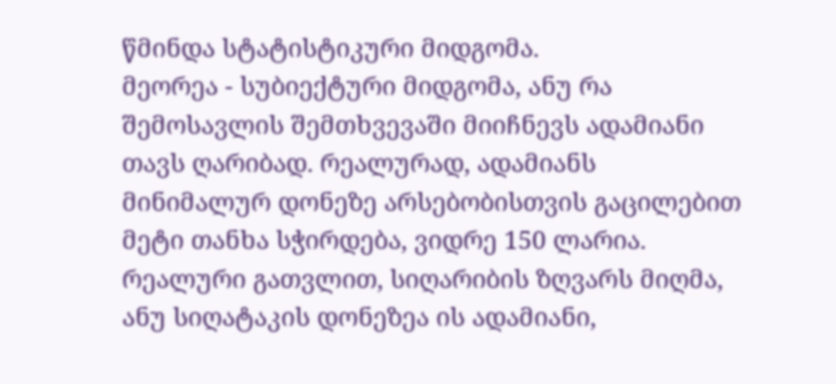წმინდა სტატისტიკური მიდგომა.
მეორეა - სუბიექტური მიდგომა, ანუ რა შემოსავლის შემთხვევაში მიიჩნევს ადამიანი თავს ღარიბად. რეალურად, ადამიანს მინიმალურ დონეზე არსებობისთვის გაცილებით მეტი თანხა სჭირდება, ვიდრე 150 ლარია.
რეალური გათვლით, სიღარიბის ზღვარს მიღმა, ანუ სიღატაკის დონეზეა ის ადამიანი,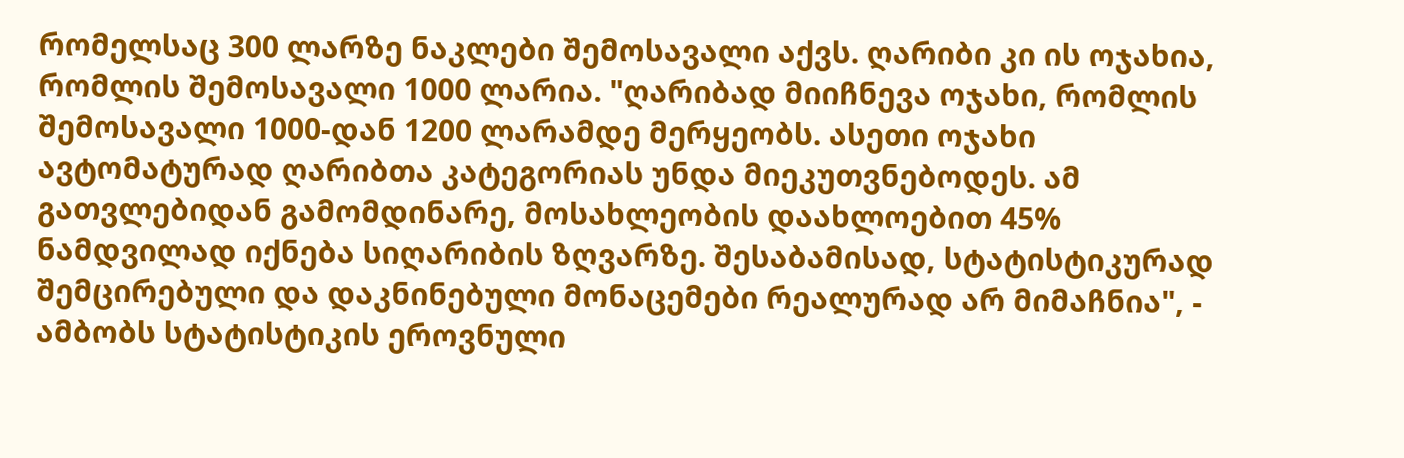რომელსაც 300 ლარზე ნაკლები შემოსავალი აქვს. ღარიბი კი ის ოჯახია, რომლის შემოსავალი 1000 ლარია. "ღარიბად მიიჩნევა ოჯახი, რომლის შემოსავალი 1000-დან 1200 ლარამდე მერყეობს. ასეთი ოჯახი ავტომატურად ღარიბთა კატეგორიას უნდა მიეკუთვნებოდეს. ამ გათვლებიდან გამომდინარე, მოსახლეობის დაახლოებით 45% ნამდვილად იქნება სიღარიბის ზღვარზე. შესაბამისად, სტატისტიკურად შემცირებული და დაკნინებული მონაცემები რეალურად არ მიმაჩნია", - ამბობს სტატისტიკის ეროვნული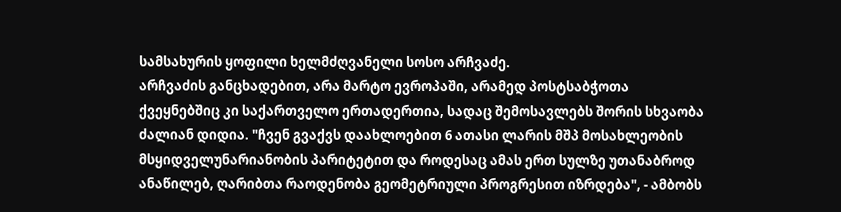სამსახურის ყოფილი ხელმძღვანელი სოსო არჩვაძე.
არჩვაძის განცხადებით, არა მარტო ევროპაში, არამედ პოსტსაბჭოთა ქვეყნებშიც კი საქართველო ერთადერთია, სადაც შემოსავლებს შორის სხვაობა ძალიან დიდია. "ჩვენ გვაქვს დაახლოებით 6 ათასი ლარის მშპ მოსახლეობის მსყიდველუნარიანობის პარიტეტით და როდესაც ამას ერთ სულზე უთანაბროდ ანაწილებ, ღარიბთა რაოდენობა გეომეტრიული პროგრესით იზრდება", - ამბობს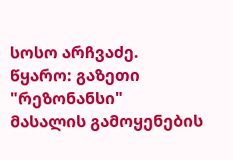სოსო არჩვაძე.
წყარო: გაზეთი "რეზონანსი"
მასალის გამოყენების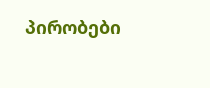პირობები